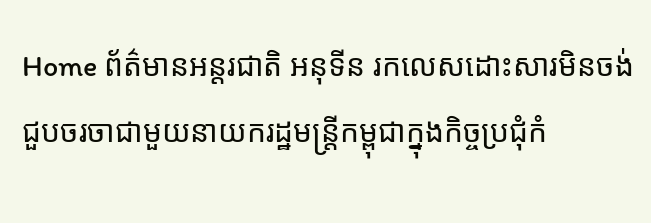Home ព័ត៌មានអន្តរជាតិ អនុទីន រកលេសដោះសារមិនចង់ជួបចរចាជាមួយនាយករដ្ឋមន្រ្តីកម្ពុជាក្នុងកិច្ចប្រជុំកំ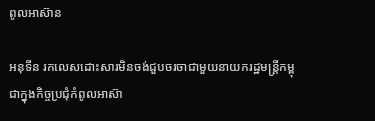ពូលអាស៊ាន

អនុទីន រកលេសដោះសារមិនចង់ជួបចរចាជាមួយនាយករដ្ឋមន្រ្តីកម្ពុជាក្នុងកិច្ចប្រជុំកំពូលអាស៊ា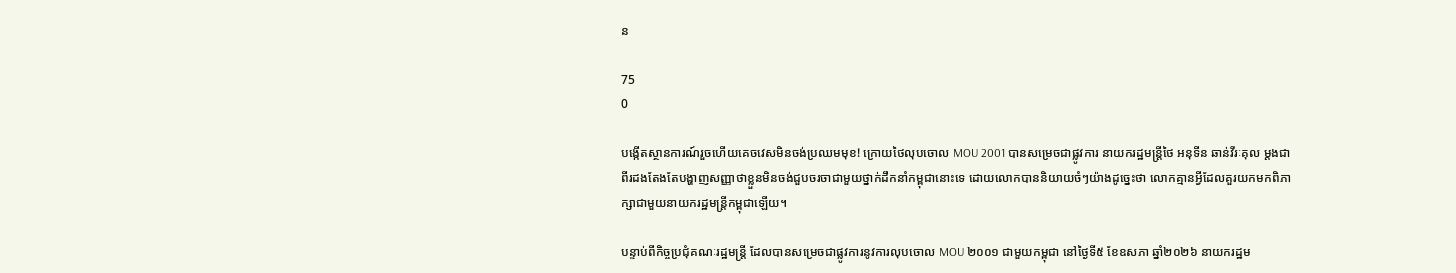ន

75
0

បង្កើតស្ថានការណ៍រួចហើយគេចវេសមិនចង់ប្រឈមមុខ! ក្រោយថៃលុបចោល MOU 2001 បានសម្រេចជាផ្លូវការ នាយករដ្ឋមន្រ្តីថៃ អនុទីន ឆាន់វីរៈគុល ម្ដងជាពីរដងតែងតែបង្ហាញសញ្ញាថាខ្លួនមិនចង់ជួបចរចាជាមួយថ្នាក់ដឹកនាំកម្ពុជានោះទេ ដោយលោកបាននិយាយចំៗយ៉ាងដូច្នេះថា លោកគ្មានអ្វីដែលគួរយកមកពិភាក្សាជាមួយនាយករដ្ឋមន្រ្តីកម្ពុជាឡើយ។

បន្ទាប់ពីកិច្ចប្រជុំគណៈរដ្ឋមន្ត្រី ដែលបានសម្រេចជាផ្លូវការនូវការលុបចោល MOU ២០០១ ជាមួយកម្ពុជា នៅថ្ងៃទី៥ ខែឧសភា ឆ្នាំ២០២៦ នាយករដ្ឋម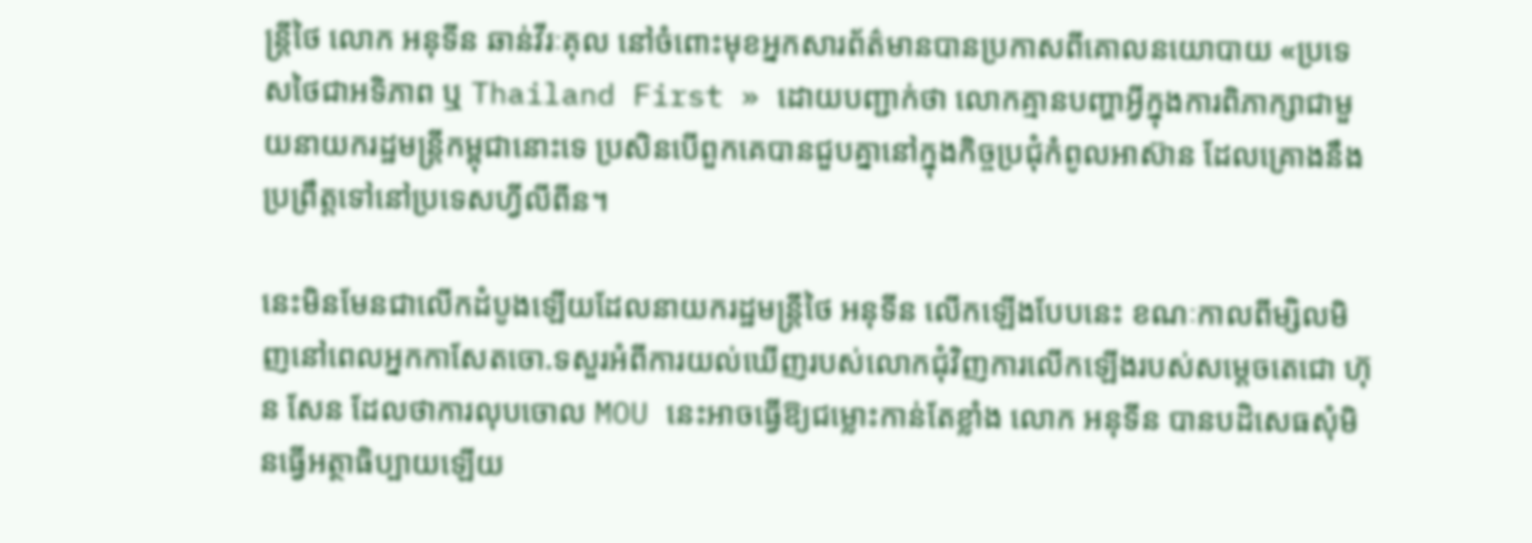ន្ត្រីថៃ លោក អនុទីន ឆាន់វីរៈគុល នៅចំពោះមុខអ្នកសារព័ត៌មានបានប្រកាសពីគោលនយោបាយ «ប្រទេសថៃជាអទិភាព ឬ Thailand First » ដោយបញ្ជាក់ថា លោកគ្មានបញ្ហាអ្វីក្នុងការពិភាក្សាជាមួយនាយករដ្ឋមន្ត្រីកម្ពុជានោះទេ ប្រសិនបើពួកគេបានជួបគ្នានៅក្នុងកិច្ចប្រជុំកំពូលអាស៊ាន ដែលគ្រោងនឹងប្រព្រឹត្តទៅនៅប្រទេសហ្វីលីពីន។

នេះមិនមែនជាលើកដំបូងឡើយដែលនាយករដ្ឋមន្រ្តីថៃ អនុទីន លើកឡើងបែបនេះ ខណៈកាលពីម្សិលមិញនៅពេលអ្នកកាសែតចោ.ទសួរអំពីការយល់ឃើញរបស់លោកជុំវិញការលើកឡើងរបស់សម្តេចតេជោ ហ៊ុន សែន ដែលថាការលុបចោល MOU នេះអាចធ្វើឱ្យជម្លោះកាន់តែខ្លាំង លោក អនុទីន បានបដិសេធសុំមិនធ្វើអត្ថាធិប្បាយឡើយ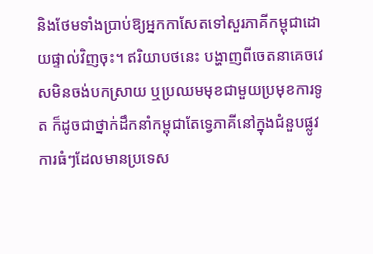និងថែមទាំងប្រាប់ឱ្យអ្នកកាសែតទៅសួរភាគីកម្ពុជាដោយផ្ទាល់វិញចុះ។ ឥរិយាបថនេះ បង្ហាញពីចេតនាគេចវេសមិនចង់បកស្រាយ ឬប្រឈមមុខជាមួយប្រមុខការទូត ក៏ដូចជាថ្នាក់ដឹកនាំកម្ពុជាតែទ្វេភាគីនៅក្នុងជំនួបផ្លូវការធំៗដែលមានប្រទេស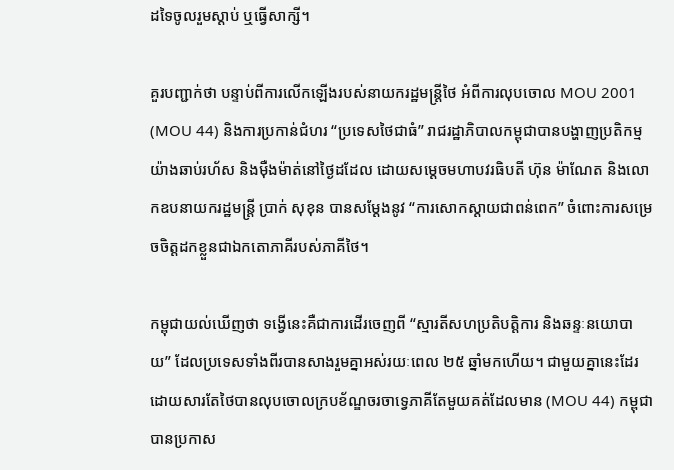ដទៃចូលរួមស្ដាប់ ឬធ្វើសាក្សី។

គួរបញ្ជាក់ថា បន្ទាប់ពីការលើកឡើងរបស់នាយករដ្ឋមន្ត្រីថៃ អំពីការលុបចោល MOU 2001 (MOU 44) និងការប្រកាន់ជំហរ “ប្រទេសថៃជាធំ” រាជរដ្ឋាភិបាលកម្ពុជាបានបង្ហាញប្រតិកម្មយ៉ាងឆាប់រហ័ស និងម៉ឺងម៉ាត់នៅថ្ងៃដដែល ដោយសម្ដេចមហាបវរធិបតី ហ៊ុន ម៉ាណែត និងលោកឧបនាយករដ្ឋមន្ត្រី ប្រាក់ សុខុន បានសម្ដែងនូវ “ការសោកស្ដាយជាពន់ពេក” ចំពោះការសម្រេចចិត្តដកខ្លួនជាឯកតោភាគីរបស់ភាគីថៃ។

កម្ពុជាយល់ឃើញថា ទង្វើនេះគឺជាការដើរចេញពី “ស្មារតីសហប្រតិបត្តិការ និងឆន្ទៈនយោបាយ” ដែលប្រទេសទាំងពីរបានសាងរួមគ្នាអស់រយៈពេល ២៥ ឆ្នាំមកហើយ។ ជាមួយគ្នានេះដែរ ដោយសារតែថៃបានលុបចោលក្របខ័ណ្ឌចរចាទ្វេភាគីតែមួយគត់ដែលមាន (MOU 44) កម្ពុជាបានប្រកាស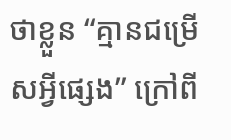ថាខ្លួន “គ្មានជម្រើសអ្វីផ្សេង” ក្រៅពី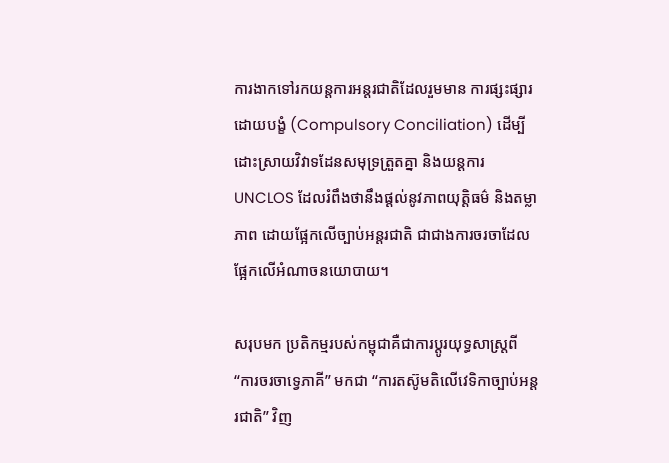ការងាកទៅរកយន្តការអន្តរជាតិដែលរួមមាន ការផ្សះផ្សារដោយបង្ខំ (Compulsory Conciliation) ដើម្បីដោះស្រាយវិវាទដែនសមុទ្រត្រួតគ្នា និងយន្តការ UNCLOS ដែលរំពឹងថានឹងផ្ដល់នូវភាពយុត្តិធម៌ និងតម្លាភាព ដោយផ្អែកលើច្បាប់អន្តរជាតិ ជាជាងការចរចាដែលផ្អែកលើអំណាចនយោបាយ។

សរុបមក ប្រតិកម្មរបស់កម្ពុជាគឺជាការប្ដូរយុទ្ធសាស្ត្រពី “ការចរចាទ្វេភាគី” មកជា “ការតស៊ូមតិលើវេទិកាច្បាប់អន្តរជាតិ” វិញ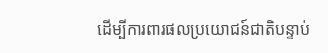ដើម្បីការពារផលប្រយោជន៍ជាតិបន្ទាប់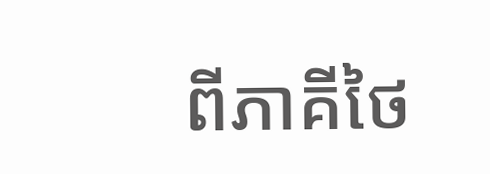ពីភាគីថៃ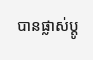បានផ្លាស់ប្តូ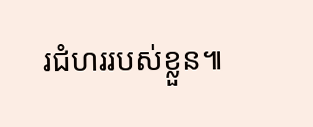រជំហររបស់ខ្លួន៕